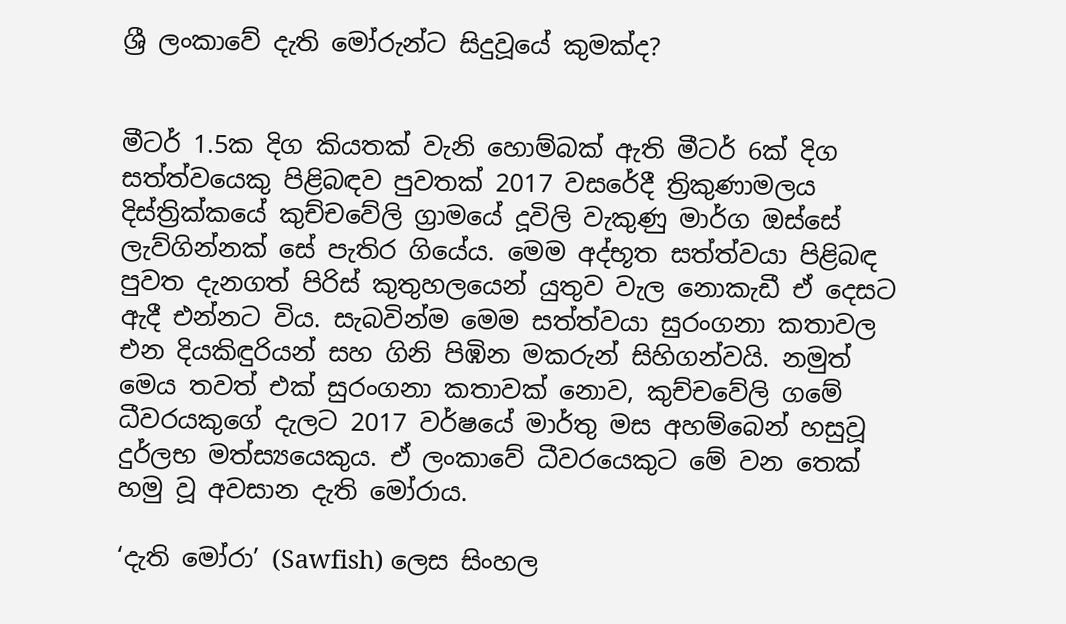ශ්‍රී ලංකාවේ දැති මෝරුන්ට සිදුවූයේ කුමක්ද?


මීටර් 1.5ක දිග කියතක් වැනි හොම්බක් ඇති මීටර් 6ක් දිග සත්ත්වයෙකු පිළිබඳව පුවතක් 2017 වසරේදී‍ ත්‍රිකුණාමලය දිස්ත්‍රික්කයේ කුච්චවේලි ග්‍රාමයේ දූවිලි වැකුණු මාර්ග ඔස්සේ ලැව්ගින්නක් සේ පැතිර ගියේය. මෙම අද්භූත සත්ත්වයා පිළිබඳ පුවත දැනගත් පිරිස් කුතුහලයෙන් යුතුව වැල නොකැඩී ඒ දෙසට ඇදී එන්නට විය. සැබවින්ම මෙම සත්ත්වයා සුරංගනා කතාවල එන දියකිඳුරියන් සහ ගිනි පිඹින මකරුන් සිහිගන්වයි. නමුත් මෙය තවත් එක් සුරංගනා කතාවක් නොව, කුච්චවේලි ගමේ ධීවරයකුගේ දැලට 2017 වර්ෂයේ මාර්තු මස අහම්බෙන් හසුවූ දුර්ලභ මත්ස්‍යයෙකුය. ඒ ලංකාවේ ධීවරයෙකුට මේ වන තෙක් හමු වූ අවසාන දැති මෝරාය.

‘දැති මෝරා’ (Sawfish) ලෙස සිංහල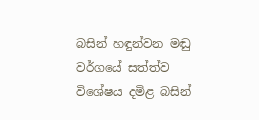බසින් හඳුන්වන මඬු වර්ගයේ සත්ත්ව විශේෂය දමිළ බසින්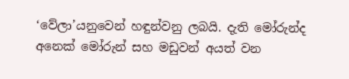‘වේලා’යනුවෙන් හඳුන්වනු ලබයි. දැති මෝරුන්ද අනෙක් මෝරුන් සහ මඩුවන් අයත් වන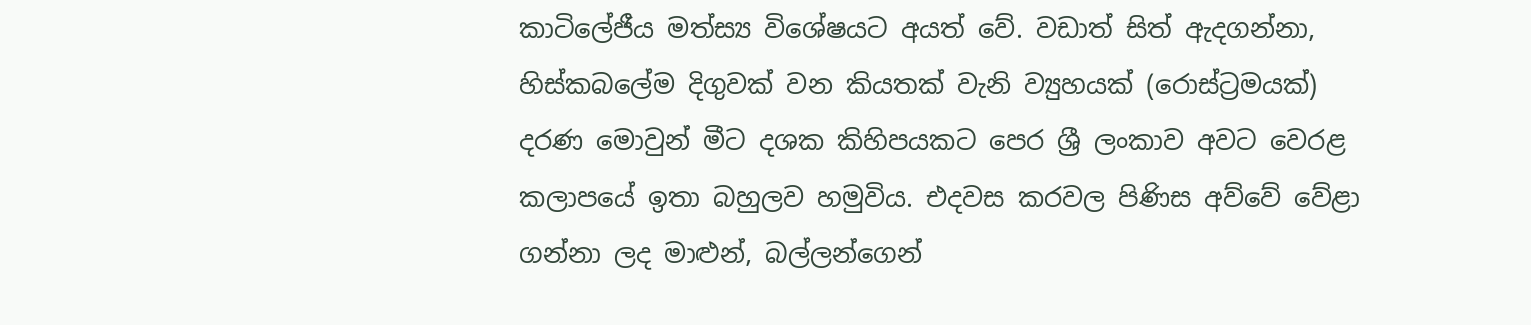කාටිලේජීය මත්ස්‍ය විශේෂයට අයත් වේ. වඩාත් සිත් ඇදගන්නා, හිස්කබලේම දිගුවක් වන කියතක් වැනි ව්‍යුහයක් (රොස්ට්‍රමයක්) දරණ මොවුන් මීට දශක කිහිපයකට පෙර ශ්‍රී ලංකාව අවට වෙරළ කලාපයේ ඉතා බහුලව හමුවිය. එදවස කරවල පිණිස අව්වේ වේළා ගන්නා ලද මාළුන්, බල්ලන්ගෙන්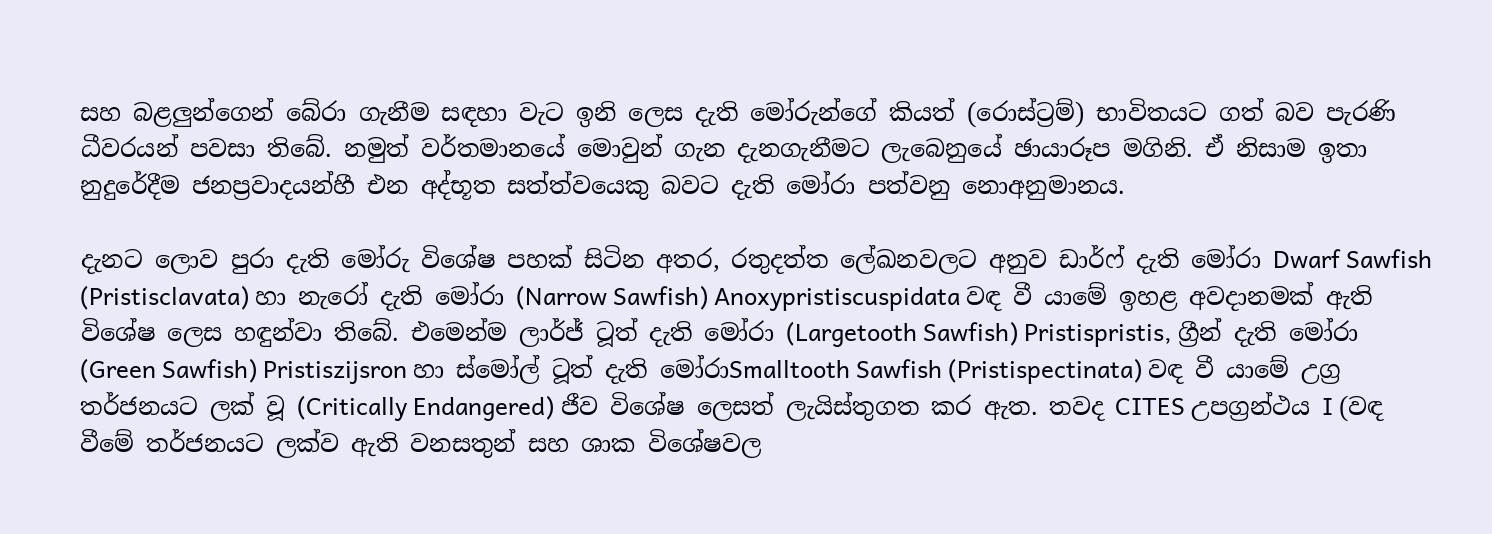සහ බළලුන්ගෙන් බේරා ගැනීම සඳහා වැට ඉනි ලෙස දැති මෝරුන්ගේ කියත් (රොස්ට්‍රම්) භාවිතයට ගත් බව පැරණි ධීවරයන් පවසා තිබේ. නමුත් වර්තමානයේ මොවුන් ගැන දැනගැනීමට ලැබෙනුයේ ඡායාරූප මගිනි. ඒ නිසාම ඉතා නුදුරේදීම ජනප්‍රවාදයන්හී එන අද්භූත සත්ත්වයෙකු බවට දැති මෝරා පත්වනු නොඅනුමානය.

දැනට ලොව පුරා දැති මෝරු විශේෂ පහක් සිටින අතර, රතුදත්ත ලේඛනවලට අනුව ඩාර්ෆ් දැති මෝරා Dwarf Sawfish (Pristisclavata) හා නැරෝ දැති මෝරා (Narrow Sawfish) Anoxypristiscuspidata වඳ වී යාමේ ඉහළ අවදානමක් ඇති විශේෂ ලෙස හඳුන්වා තිබේ. එමෙන්ම ලාර්ජ් ටූත් දැති මෝරා (Largetooth Sawfish) Pristispristis, ග්‍රීන් දැති මෝරා (Green Sawfish) Pristiszijsron හා ස්මෝල් ටූත් දැති මෝරාSmalltooth Sawfish (Pristispectinata) වඳ වී යාමේ උග්‍ර තර්ජනයට ලක් වූ (Critically Endangered) ජීව විශේෂ ලෙසත් ලැයිස්තුගත කර ඇත. තවද CITES උපග්‍රන්ථය I (වඳ වීමේ තර්ජනයට ලක්ව ඇති වනසතුන් සහ ශාක විශේෂවල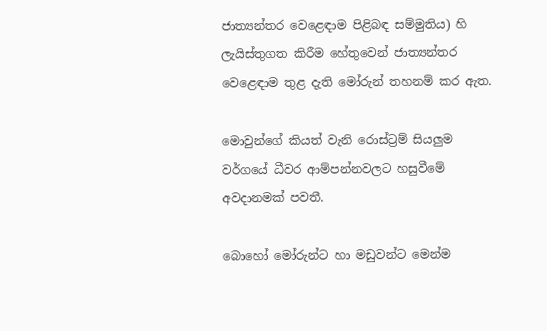ජාත්‍යන්තර වෙළෙඳාම පිළිබඳ සම්මුතිය) හි ලැයිස්තුගත කිරීම හේතුවෙන් ජාත්‍යන්තර වෙළෙඳාම තුළ දැති මෝරුන් තහනම් කර ඇත.

මොවුන්ගේ කියත් වැනි රොස්ට්‍රම් සියලුම වර්ගයේ ධීවර ආම්පන්නවලට හසුවීමේ අවදානමක් පවතී.

බොහෝ මෝරුන්ට හා මඩුවන්ට මෙන්ම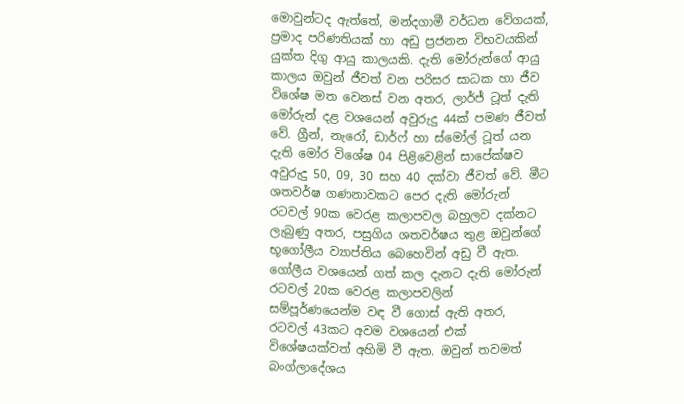මොවුන්ටද ඇත්තේ, මන්දගාමී වර්ධන වේගයක්, ප්‍රමාද පරිණතියක් හා අඩු ප්‍රජනන විභවයකින් යුක්ත දිගු ආයු කාලයකි. දැති මෝරුන්ගේ ආයු කාලය ඔවුන් ජීවත් වන පරිසර සාධක හා ජීව විශේෂ මත වෙනස් වන අතර, ලාර්ජ් ටූත් දැති මෝරුන් දළ වශයෙන් අවුරුදු 44ක් පමණ ජීවත් වේ. ග්‍රීන්, නැරෝ, ඩාර්ෆ් හා ස්මෝල් ටූත් යන දැති මෝර විශේෂ 04 පිළිවෙළින් සාපේක්ෂව අවුරුදු 50, 09, 30 සහ 40 දක්වා ජීවත් වේ. මීට ශතවර්ෂ ගණනාවකට පෙර දැති මෝරුන් රටවල් 90ක වෙරළ කලාපවල බහුලව දක්නට ලැබුණු අතර, පසුගිය ශතවර්ෂය තුළ ඔවුන්ගේ භූගෝලීය ව්‍යාප්තිය බෙහෙවින් අඩු වී ඇත. ගෝලීය වශයෙන් ගත් කල දැනට දැති මෝරුන් රටවල් 20ක වෙරළ කලාපවලින් සම්පූර්ණයෙන්ම වඳ වී ගොස් ඇති අතර, රටවල් 43කට අවම වශයෙන් එක් විශේෂයක්වත් අහිමි වී ඇත. ඔවුන් තවමත් බංග්ලාදේශය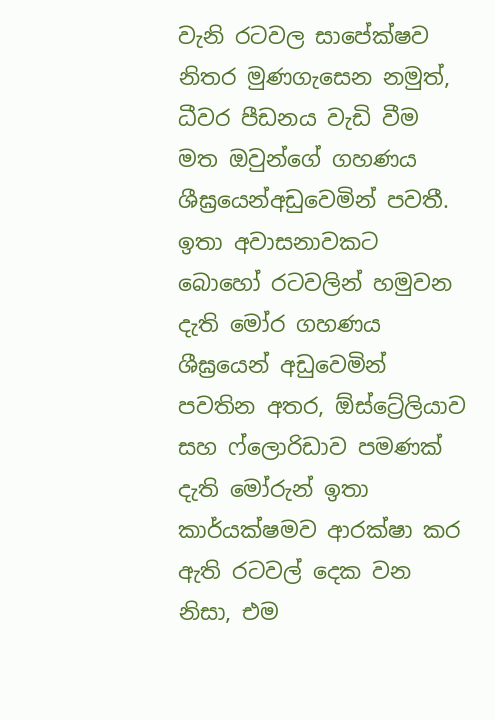වැනි රටවල සාපේක්ෂව නිතර මුණගැසෙන නමුත්, ධීවර පීඩනය වැඩි වීම මත ඔවුන්ගේ ගහණය ශීඝ්‍රයෙන්අඩුවෙමින් පවතී. ඉතා අවාසනාවකට බොහෝ රටවලින් හමුවන දැති මෝර ගහණය ශීඝ්‍රයෙන් අඩුවෙමින් පවතින අතර, ඕස්ට්‍රේලියාව සහ ෆ්ලොරිඩාව පමණක් දැති මෝරුන් ඉතා කාර්යක්ෂමව ආරක්ෂා කර ඇති රටවල් දෙක වන නිසා, එම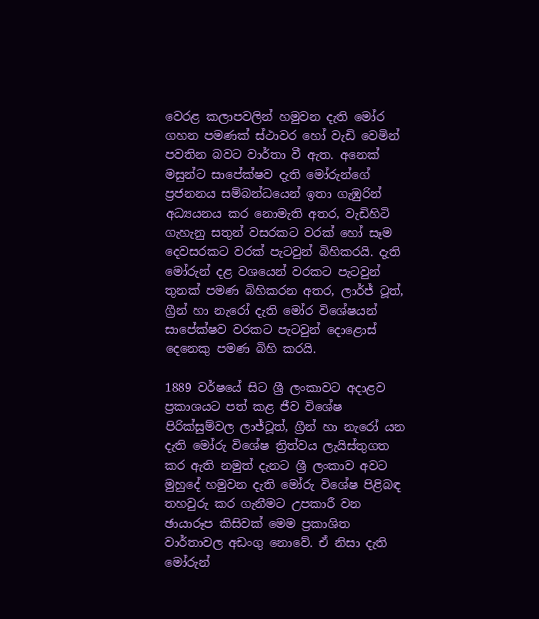වෙරළ කලාපවලින් හමුවන දැති මෝර ගහන පමණක් ස්ථාවර හෝ වැඩි වෙමින් පවතින බවට වාර්තා වී ඇත. අනෙක් මසුන්ට සාපේක්ෂව දැති මෝරුන්ගේ ප්‍රජනනය සම්බන්ධයෙන් ඉතා ගැඹුරින් අධ්‍යයනය කර නොමැති අතර, වැඩිහිටි ගැහැනු සතුන් වසරකට වරක් හෝ සෑම දෙවසරකට වරක් පැටවුන් බිහිකරයි. දැති මෝරුන් දළ වශයෙන් වරකට පැටවුන් තුනක් පමණ බිහිකරන අතර, ලාර්ජ් ටූත්, ග්‍රීන් හා නැරෝ දැති මෝර විශේෂයන් සාපේක්ෂව වරකට පැටවුන් දොළොස් දෙනෙකු පමණ බිහි කරයි.

1889 වර්ෂයේ සිට ශ්‍රී ලංකාවට අදාළව ප්‍රකාශයට පත් කළ ජීව විශේෂ පිරික්සුම්වල ලාජ්ටූත්, ග්‍රීන් හා නැරෝ යන දැති මෝරු විශේෂ ත්‍රිත්වය ලැයිස්තුගත කර ඇති නමුත් දැනට ශ්‍රී ලංකාව අවට මුහුදේ හමුවන දැති මෝරු විශේෂ පිළිබඳ තහවුරු කර ගැනීමට උපකාරී වන ඡායාරූප කිසිවක් මෙම ප්‍රකාශිත වාර්තාවල අඩංගු නොවේ. ඒ නිසා දැති මෝරුන්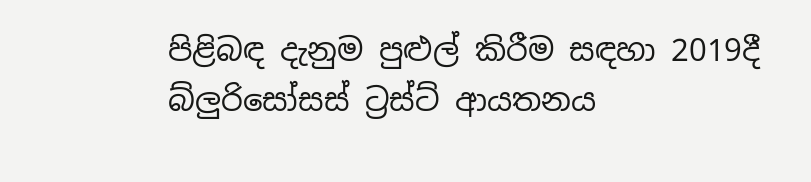පිළිබඳ දැනුම පුළුල් කිරීම සඳහා 2019දී බ්ලුරිසෝසස් ට්‍රස්ට් ආයතනය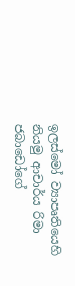ඉලස්මෝ ව්‍යාපෘතියෙහි නියමු ආචාර්ය රිමා ජබාඩෝගේ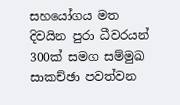සහයෝගය මත දිවයින පුරා ධීවරයන් 300ක් සමග සම්මුඛ සාකච්ඡා පවත්වන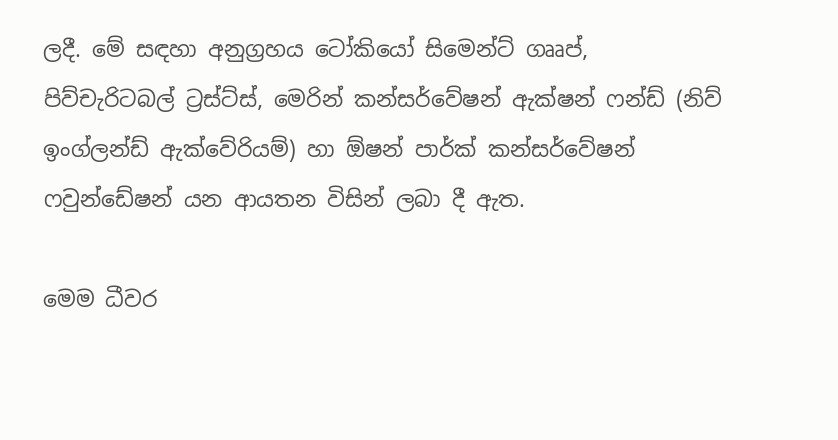ලදී. මේ සඳහා අනුග්‍රහය ටෝකියෝ සිමෙන්ට් ගෲප්, පිව්චැරිටබල් ට්‍රස්ට්ස්, මෙරින් කන්සර්වේෂන් ඇක්ෂන් ෆන්ඩ් (නිව් ඉංග්ලන්ඩ් ඇක්වේරියම්) හා ඕෂන් පාර්ක් කන්සර්වේෂන් ෆවුන්ඩේෂන් යන ආයතන විසින් ලබා දී ඇත.

මෙම ධීවර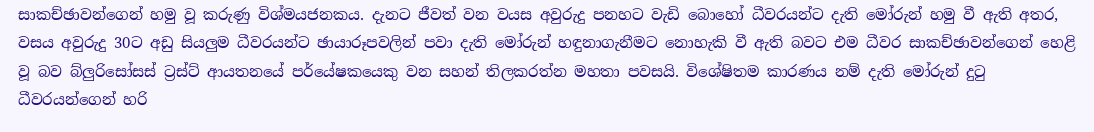සාකච්ඡාවන්ගෙන් හමු වූ කරුණු විශ්මයජනකය. දැනට ජීවත් වන වයස අවුරුදු පනහට වැඩි බොහෝ ධීවරයන්ට දැති මෝරුන් හමු වී ඇති අතර, වසය අවුරුදු 30ට අඩු සියලුම ධීවරයන්ට ඡායාරූපවලින් පවා දැති මෝරුන් හඳුනාගැනීමට නොහැකි වී ඇති බවට එම ධීවර සාකච්ඡාවන්ගෙන් හෙළි වූ බව බ්ලුරිසෝසස් ට්‍රස්ට් ආයතනයේ පර්යේෂකයෙකු වන සහන් තිලකරත්න මහතා පවසයි. විශේෂිතම කාරණය නම් දැති මෝරුන් දුටු ධීවරයන්ගෙන් හරි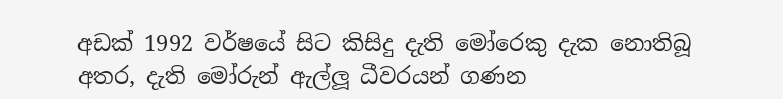අඩක් 1992 වර්ෂයේ සිට කිසිදු දැති මෝරෙකු දැක නොතිබූ අතර, දැති මෝරුන් ඇල්ලූ ධීවරයන් ගණන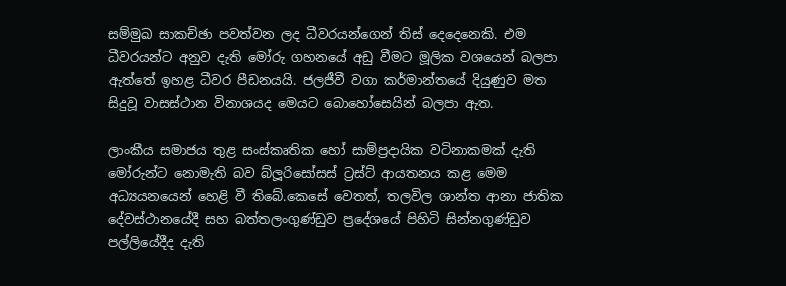සම්මුඛ සාකච්ඡා පවත්වන ලද ධීවරයන්ගෙන් තිස් දෙදෙනෙකි. එම ධීවරයන්ට අනුව දැති මෝරු ගහනයේ අඩු වීමට මූලික වශයෙන් බලපා ඇත්තේ ඉහළ ධීවර පීඩනයයි. ජලජීවී වගා කර්මාන්තයේ දියුණුව මත සිදුවූ වාසස්ථාන විනාශයද මෙයට බොහෝසෙයින් බලපා ඇත.

ලාංකීය සමාජය තුළ සංස්කෘතික හෝ සාම්ප්‍රදායික වටිනාකමක් දැති මෝරුන්ට නොමැති බව බ්ලූරිසෝසස් ට්‍රස්ට් ආයතනය කළ මෙම අධ්‍යයනයෙන් හෙළි වී තිබේ.කෙසේ වෙතත්, තලවිල ශාන්ත ආනා ජාතික දේවස්ථානයේදී සහ බත්තලංගුණ්ඩුව ප්‍රදේශයේ පිහිටි සින්නගුණ්ඩුව පල්ලියේදීද දැති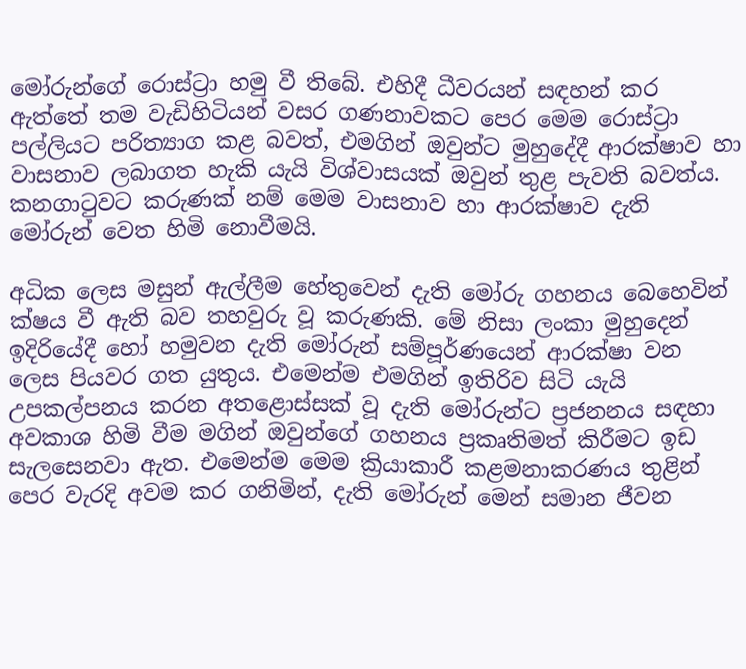මෝරුන්ගේ රොස්ට්‍රා හමු වී තිබේ. එහිදී ධීවරයන් සඳහන් කර ඇත්තේ තම වැඩිහිටියන් වසර ගණනාවකට පෙර මෙම රොස්ට්‍රා පල්ලියට පරිත්‍යාග කළ බවත්, එමගින් ඔවුන්ට මුහුදේදී ආරක්ෂාව හා වාසනාව ලබාගත හැකි යැයි විශ්වාසයක් ඔවුන් තුළ පැවති බවත්ය. කනගාටුවට කරුණක් නම් මෙම වාසනාව හා ආරක්ෂාව දැති මෝරුන් වෙත හිමි නොවීමයි.

අධික ලෙස මසුන් ඇල්ලීම හේතුවෙන් දැති මෝරු ගහනය බෙහෙවින් ක්ෂය වී ඇති බව තහවුරු වූ කරුණකි. මේ නිසා ලංකා මුහුදෙන් ඉදිරියේදී හෝ හමුවන දැති මෝරුන් සම්පූර්ණයෙන් ආරක්ෂා වන ලෙස පියවර ගත යුතුය. එමෙන්ම එමගින් ඉතිරිව සිටි යැයි උපකල්පනය කරන අතළොස්සක් වූ දැති මෝරුන්ට ප්‍රජනනය සඳහා අවකාශ හිමි වීම මගින් ඔවුන්ගේ ගහනය ප්‍රකෘතිමත් කිරීමට ඉඩ සැලසෙනවා ඇත. එමෙන්ම මෙම ක්‍රියාකාරී කළමනාකරණය තුළින් පෙර වැරදි අවම කර ගනිමින්, දැති මෝරුන් මෙන් සමාන ජීවන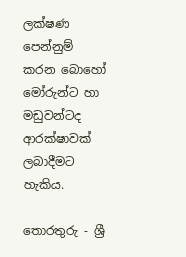ලක්ෂණ පෙන්නුම් කරන බොහෝ මෝරුන්ට හා මඩුවන්ටද ආරක්ෂාවක් ලබාදීමට හැකිය.

තොරතුරු - ශ්‍රී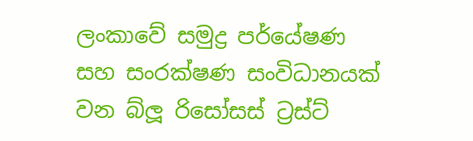ලංකාවේ සමුද්‍ර පර්යේෂණ සහ සංරක්ෂණ සංවිධානයක් වන බ්ලූ රිසෝසස් ට්‍රස්ට්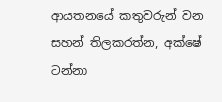ආයතනයේ කතුවරුන් වන සහන් තිලකරත්න, අක්ෂේ ටන්නා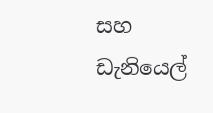සහ ඩැනියෙල්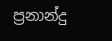ප්‍රනාන්දු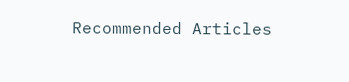Recommended Articles